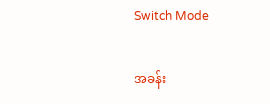Switch Mode

အခန်း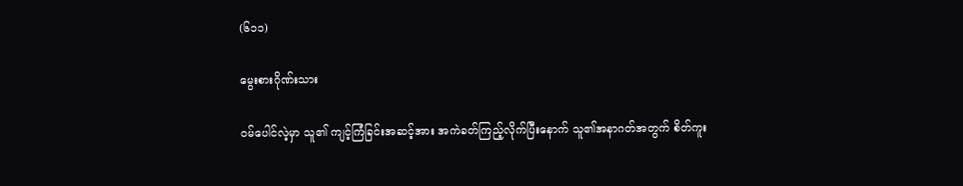(၆၁၁)

မွေးစားဂိုဏ်းသား

ဝမ်ပေါင်လဲ့မှာ သူ၏ ကျင့်ကြံခြင်းအဆင့်အား အကဲခတ်ကြည့်လိုက်ပြီးနောက် သူ၏အနာဂတ်အတွက် စိတ်ကူး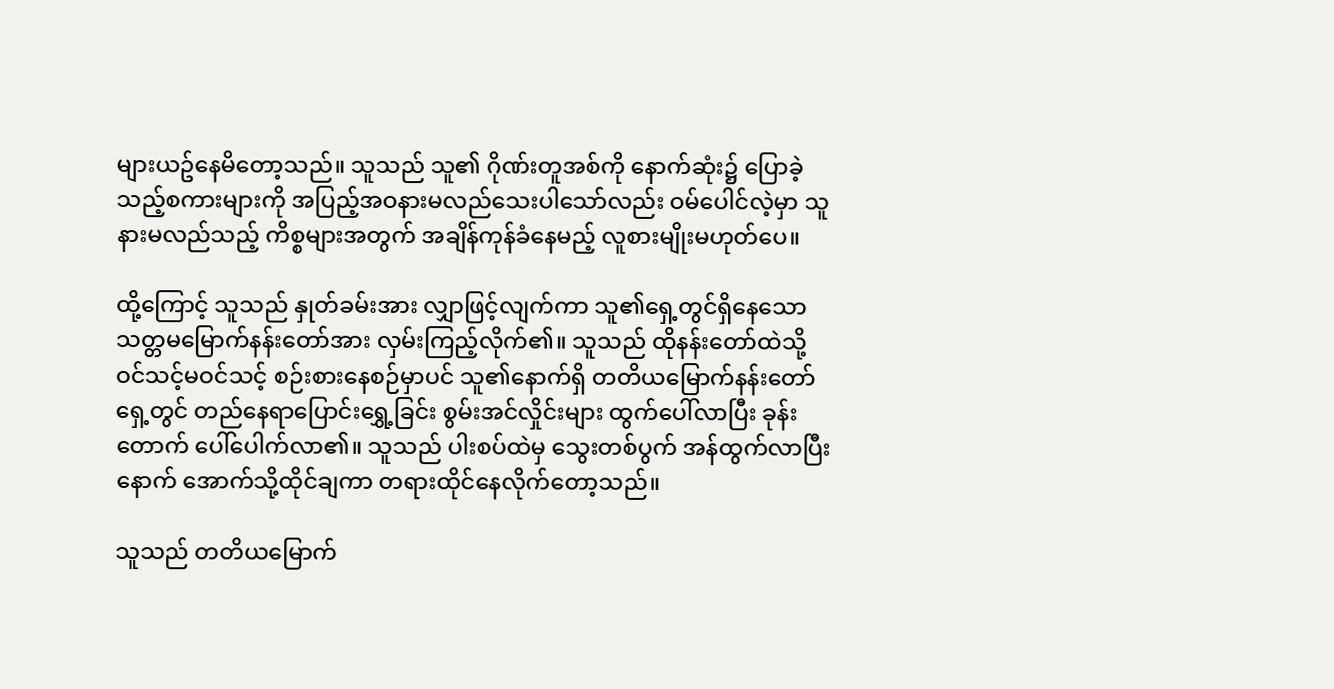များယဥ်နေမိတော့သည်။ သူသည် သူ၏ ဂိုဏ်းတူအစ်ကို နောက်ဆုံး၌ ပြောခဲ့သည့်စကားများကို အပြည့်အဝနားမလည်သေးပါသော်လည်း ဝမ်ပေါင်လဲ့မှာ သူနားမလည်သည့် ကိစ္စများအတွက် အချိန်ကုန်ခံနေမည့် လူစားမျိုးမဟုတ်ပေ။

ထို့ကြောင့် သူသည် နှုတ်ခမ်းအား လျှာဖြင့်လျက်ကာ သူ၏ရှေ့တွင်ရှိနေသော သတ္တမမြောက်နန်းတော်အား လှမ်းကြည့်လိုက်၏။ သူသည် ထိုနန်းတော်ထဲသို့ ဝင်သင့်မဝင်သင့် စဉ်းစားနေစဉ်မှာပင် သူ၏နောက်ရှိ တတိယမြောက်နန်းတော်ရှေ့တွင် တည်နေရာပြောင်းရွှေ့ခြင်း စွမ်းအင်လှိုင်းများ ထွက်ပေါ်လာပြီး ခုန်းတောက် ပေါ်ပေါက်လာ၏။ သူသည် ပါးစပ်ထဲမှ သွေးတစ်ပွက် အန်ထွက်လာပြီးနောက် အောက်သို့ထိုင်ချကာ တရားထိုင်နေ‌လိုက်တော့သည်။

သူသည် တတိယမြောက်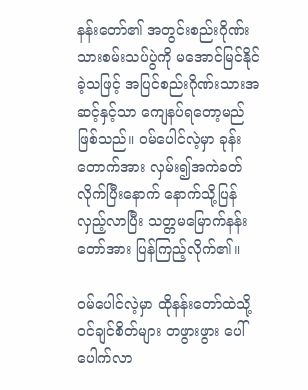နန်းတော်၏ အတွင်းစည်းဂိုဏ်းသားစမ်းသပ်ပွဲကို မအောင်မြင်နိုင်ခဲ့သဖြင့် အပြင်စည်းဂိုဏ်းသားအဆင့်နှင့်သာ ကျေနပ်ရတော့မည်ဖြစ်သည်။ ဝမ်ပေါင်လဲ့မှာ ခုန်းတောက်အား လှမ်း၍အကဲခတ်လိုက်ပြီးနောက် နောက်သို့ပြန်လှည့်လာပြီး သတ္တမမြောက်နန်းတော်အား ပြန်ကြည့်လိုက်၏။

ဝမ်ပေါင်လဲ့မှာ ထိုနန်းတော်ထဲသို့ ဝင်ချင်စိတ်များ တဖွားဖွား ပေါ်ပေါက်လာ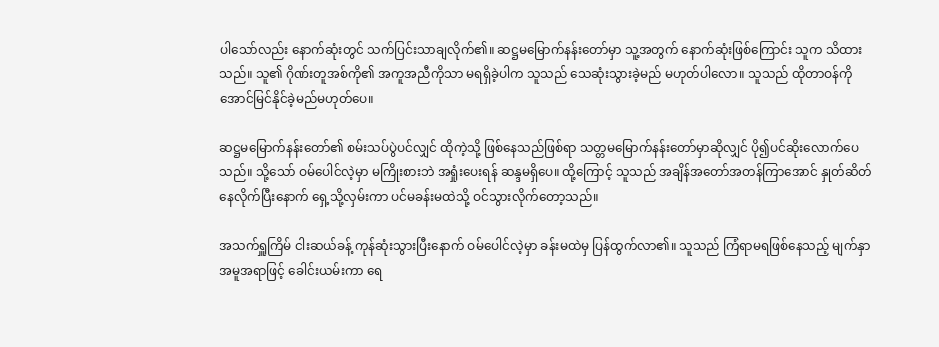ပါသော်လည်း နောက်ဆုံးတွင် သက်ပြင်းသာချလိုက်၏။ ဆဋ္ဌမမြောက်နန်း‌တော်မှာ သူ့အတွက် နောက်ဆုံးဖြစ်ကြောင်း သူက သိထားသည်။ သူ၏ ဂိုဏ်းတူအစ်ကို၏ အကူအညီကိုသာ မရရှိခဲ့ပါက သူသည်‌ သေဆုံးသွားခဲ့မည် မဟုတ်ပါလော။ သူသည် ထိုတာဝန်ကို အောင်မြင်နိုင်ခဲ့မည်မဟုတ်ပေ။

ဆဋ္ဌမမြောက်နန်းတော်၏ စမ်းသပ်ပွဲပင်လျှင် ထိုကဲ့သို့ ဖြစ်နေသည်ဖြစ်ရာ သတ္တမမြောက်နန်းတော်မှာဆိုလျှင် ပို၍ပင်ဆိုးလောက်ပေသည်။ သို့သော် ဝမ်ပေါင်လဲ့မှာ မကြိုးစားဘဲ အရှုံးပေးရန် ဆန္ဒမရှိပေ။ ထို့ကြောင့် သူသည် အချိန်အတော်အတန်ကြာအောင် နှုတ်ဆိတ်နေလိုက်ပြီးနောက် ရှေ့သို့လှမ်းကာ ပင်မခန်းမထဲသို့ ဝင်သွားလိုက်တော့သည်။

အသက်ရှူကြိမ် ငါးဆယ်ခန့် ကုန်ဆုံးသွားပြီးနောက် ဝမ်ပေါင်လဲ့မှာ ခန်းမထဲမှ ပြန်ထွက်လာ၏။ သူသည် ကြံရာမရဖြစ်နေသည့် မျက်နှာအမူအရာဖြင့် ခေါင်းယမ်းကာ ရေ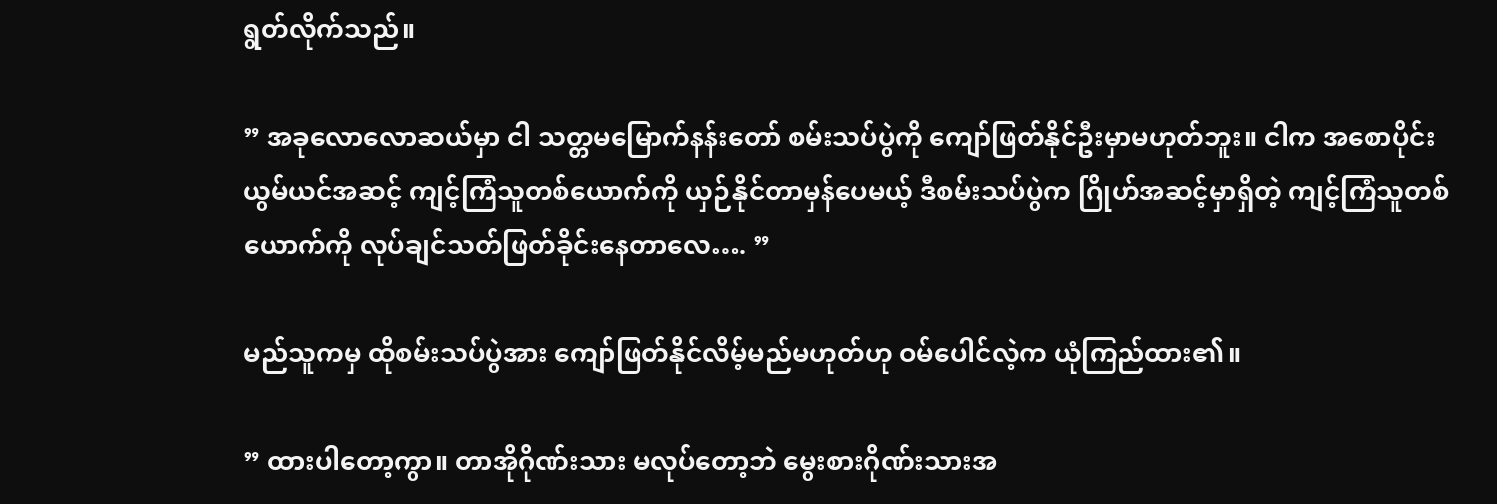ရွတ်လိုက်သည်။

” အခုလောလောဆယ်မှာ ငါ သတ္တမမြောက်နန်းတော် စမ်းသပ်ပွဲကို ကျော်ဖြတ်နိုင်ဦးမှာမဟုတ်ဘူး။ ငါက အစောပိုင်း ယွမ်ယင်အဆင့် ကျင့်ကြံသူတစ်ယောက်ကို ယှဉ်နိုင်တာမှန်ပေမယ့် ဒီစမ်းသပ်ပွဲက ဂြိုဟ်အဆင့်မှာရှိတဲ့ ကျင့်ကြံသူတစ်ယောက်ကို လုပ်ချင်သတ်ဖြတ်ခိုင်းနေတာလေ…. ”

မည်သူကမှ ထိုစမ်းသပ်ပွဲအား ကျော်ဖြတ်နိုင်လိမ့်မည်မဟုတ်ဟု ဝမ်ပေါင်လဲ့က ယုံကြည်ထား၏။

” ထားပါတော့ကွာ။ တာအိုဂိုဏ်းသား မလုပ်တော့ဘဲ မွေးစားဂိုဏ်းသားအ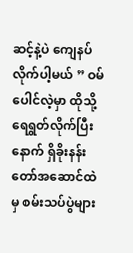ဆင့်နဲ့ပဲ ကျေနပ်လိုက်ပါ့မယ် ” ဝမ်ပေါင်လဲ့မှာ ထိုသို့ရေရွတ်လိုက်ပြီးနောက် ရှိခိုးနန်းတော်အဆောင်ထဲမှ စမ်းသပ်ပွဲများ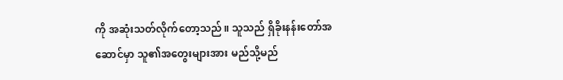ကို အဆုံးသတ်လိုက်တော့သည်။ သူသည် ရှိခိုးနန်းတော်အဆောင်မှာ သူ၏အတွေးများအား မည်သို့မည်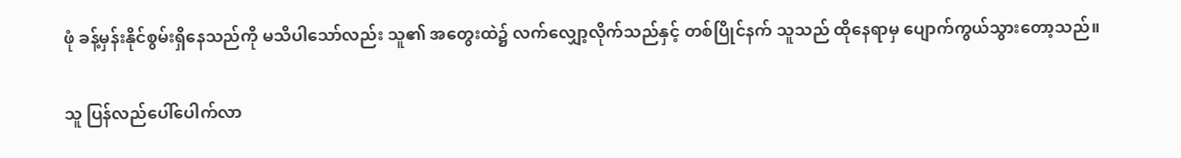ဖုံ ခန့်မှန်းနိုင်စွမ်းရှိနေသည်ကို မသိပါသော်လည်း သူ၏ အတွေးထဲ၌ လက်လျှော့လိုက်သည်နှင့် တစ်ပြိုင်နက် သူသည် ထိုနေရာမှ ပျောက်ကွယ်သွားတော့သည်။

သူ ပြန်လည်ပေါ်ပေါက်လာ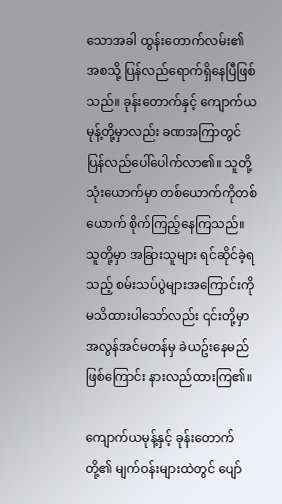သောအခါ ထွန်းတောက်လမ်း၏ အစသို့ ပြန်လည်ရောက်ရှိနေပြီဖြစ်သည်။ ခုန်းတောက်နှင့် ကျောက်ယမုန့်တို့မှာလည်း ခဏအကြာတွင် ပြန်လည်ပေါ်ပေါက်လာ၏။ သူတို့သုံးယောက်မှာ တစ်ယောက်ကိုတစ်ယောက် စိုက်ကြည့်နေကြသည်။ သူတို့မှာ အခြားသူများ ရင်ဆိုင်ခဲ့ရသည့် စမ်းသပ်ပွဲများအကြောင်းကို မသိထားပါသော်လည်း ၎င်းတို့မှာ အလွန်အင်မတန်မှ ခဲယဥ်းနေမည်ဖြစ်ကြောင်း နားလည်ထားကြ၏။

ကျောက်ယမုန့်နှင့် ခုန်းတောက်တို့၏ မျက်ဝန်းများထဲတွင် ပျော်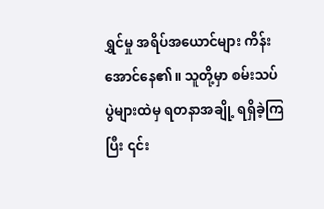ရွှင်မှု အရိပ်အယောင်များ ကိန်းအောင်နေ၏။ သူတို့မှာ စမ်းသပ်ပွဲများထဲမှ ရတနာအချို့ ရရှိခဲ့ကြပြီး ၎င်း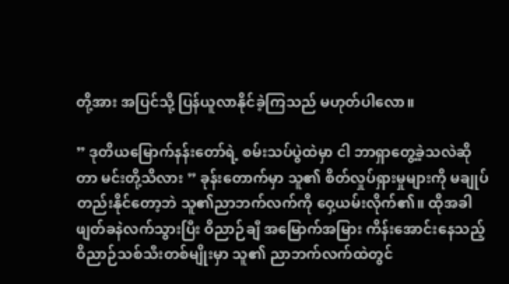တို့အား အပြင်သို့ ပြန်ယူလာနိုင်ခဲ့ကြသည် မဟုတ်ပါလော။

” ဒုတိယမြောက်နန်းတော်ရဲ့ စမ်းသပ်ပွဲထဲမှာ ငါ ဘာရှာတွေ့ခဲ့သလဲဆိုတာ မင်းတို့သိလား ” ခုန်းတောက်မှာ သူ၏ စိတ်လှုပ်ရှားမှုများကို မချုပ်တည်းနိုင်တော့ဘဲ သူ၏ညာဘက်လက်ကို ဝှေ့ယမ်းလိုက်၏။ ထိုအခါ ဖျတ်ခနဲလက်သွားပြီး ဝိညာဉ်ချီ အမြောက်အမြား ကိန်းအောင်းနေသည့် ဝိညာဉ်သစ်သီးတစ်မျိုးမှာ သူ၏ ညာဘက်လက်ထဲတွင်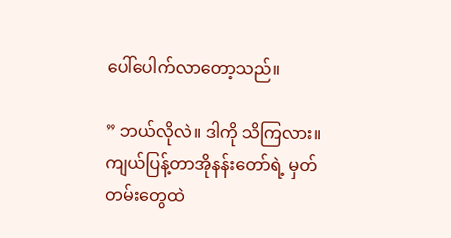ပေါ်ပေါက်လာတော့သည်။

” ဘယ်လိုလဲ။ ဒါကို သိကြလား။ ကျယ်ပြန့်တာအိုနန်းတော်ရဲ့ မှတ်တမ်းတွေထဲ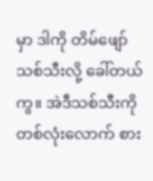မှာ ဒါကို တိမ်ဖျော်သစ်သီးလို့ ခေါ်တယ်ကွ။ အဲဒီသစ်သီးကို တစ်လုံးလောက် စား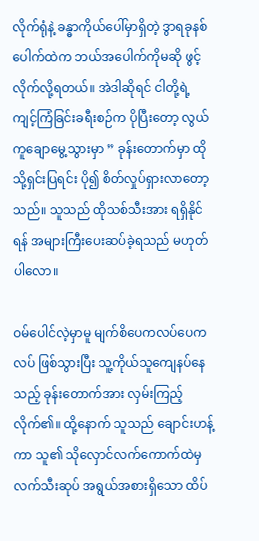လိုက်ရုံနဲ့ ခန္ဓာကိုယ်ပေါ်မှာရှိတဲ့ ဒွာရခုနစ်ပေါက်ထဲက ဘယ်အပေါက်ကိုမဆို ဖွင့်လိုက်လို့ရတယ်။ အဲဒါဆိုရင် ငါတို့ရဲ့ ကျင့်ကြံခြင်းခရီးစဉ်က ပိုပြီးတော့ လွယ်ကူချောမွေ့သွားမှာ ” ခုန်းတောက်မှာ ထိုသို့ရှင်းပြရင်း ပို၍ စိတ်လှုပ်ရှားလာတော့သည်။ သူသည် ထိုသစ်သီးအား ရရှိနိုင်ရန် အများကြီးပေးဆပ်ခဲ့ရသည် မဟုတ်ပါလော။

ဝမ်ပေါင်လဲ့မှာမူ မျက်စိပေကလပ်ပေကလပ် ဖြစ်သွားပြီး သူ့ကိုယ်သူကျေနပ်နေသည့် ခုန်းတောက်အား လှမ်းကြည့်လိုက်၏။ ထို့နောက် သူသည် ချောင်းဟန့်ကာ သူ၏ သိုလှောင်လက်ကောက်ထဲမှ လက်သီးဆုပ် အရွယ်အစားရှိသော ထိပ်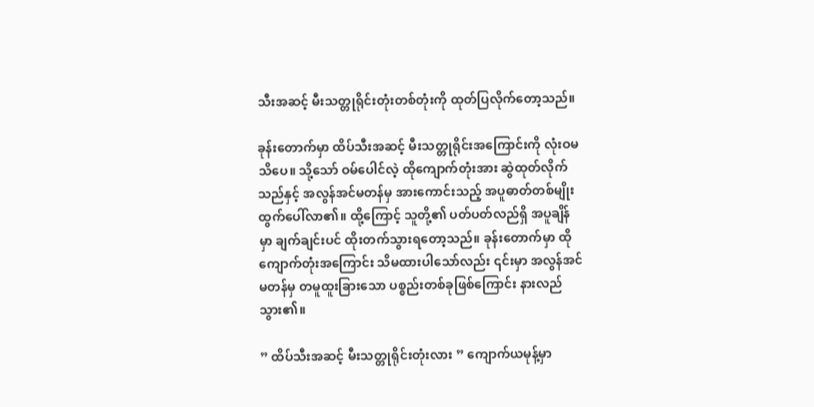သီးအဆင့် မီးသတ္တုရိုင်းတုံးတစ်တုံးကို ထုတ်ပြလိုက်တော့သည်။

ခုန်းတောက်မှာ ထိပ်သီးအဆင့် မီးသတ္တုရိုင်းအကြောင်းကို လုံးဝမသိပေ။ သို့သော် ဝမ်ပေါင်လဲ့ ထိုကျောက်တုံးအား ဆွဲထုတ်လိုက်သည်နှင့် အလွန်အင်မတန်မှ အားကောင်းသည့် အပူဓာတ်တစ်မျိုး ထွက်ပေါ်လာ၏။ ထို့ကြောင့် သူတို့၏ ပတ်ပတ်လည်ရှိ အပူချိန်မှာ ချက်ချင်းပင် ထိုးတက်သွားရတော့သည်။ ခုန်းတောက်မှာ ထိုကျောက်တုံးအကြောင်း သိမထားပါသော်လည်း ၎င်းမှာ အလွန်အင်မတန်မှ တမူထူးခြားသော ပစ္စည်းတစ်ခုဖြစ်ကြောင်း နားလည်သွား၏။

” ထိပ်သီးအဆင့် မီးသတ္တုရိုင်းတုံးလား ” ကျောက်ယမုန့်မှာ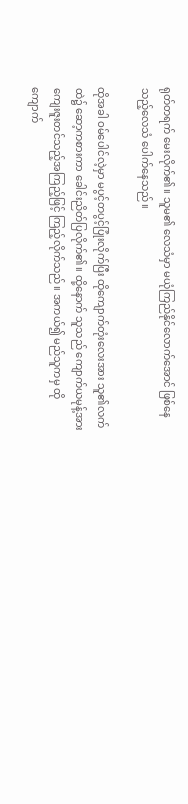ရုတ်တရက် မေးလိုက်၏။ သူမ‌၏ လေသံမှာ မယုံကြည်နိုင်လောက်အောင် ဖြစ်နေသည့်လေသံ ပေါက်နေသည်။

ထိုအခါ ဝမ်ပေါင်လဲ့မှာ မပွင့်တပွင့်ပြုံးလိုက်ပြီး ထိုကျောက်တုံးလေးအား သူ၏လက်ထဲ၌ ဆော့ကစားကာ ခေါင်းညိတ်ပြလိုက်၏။ ထို့နောက် သူသည် ကျောက်ယမုန့်အား ကျေးဇူးတင်သည့်အကြည့်ဖြင့် ကြည့်လိုက်သည်။ အကယ်၍ မည်သူကမှ ထိုကျောက်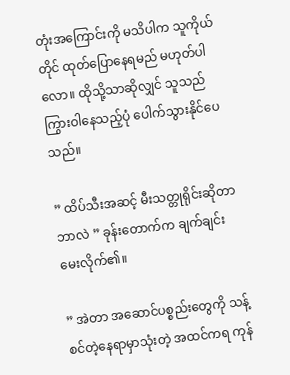တုံးအကြောင်းကို မသိပါက သူကိုယ်တိုင် ထုတ်ပြောနေရမည် မဟုတ်ပါလော။ ထိုသို့သာဆိုလျှင် သူသည် ကြွားဝါနေသည့်ပုံ ပေါက်သွားနိုင်ပေသည်။

” ထိပ်သီးအဆင့် မီးသတ္တုရိုင်းဆိုတာ ဘာလဲ ” ခုန်းတောက်က ချက်ချင်းမေးလိုက်၏။

” အဲတာ အဆောင်ပစ္စည်းတွေကို သန့်စင်တဲ့နေရာမှာသုံးတဲ့ အထင်ကရ ကုန်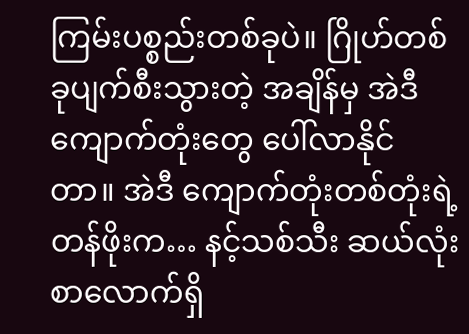ကြမ်းပစ္စည်းတစ်ခုပဲ။ ဂြိုဟ်တစ်ခုပျက်စီးသွားတဲ့ အချိန်မှ အဲဒီကျောက်တုံးတွေ ပေါ်လာနိုင်တာ။ အဲဒီ ကျောက်တုံးတစ်တုံးရဲ့ တန်ဖိုးက… နင့်သစ်သီး ဆယ်လုံးစာလောက်ရှိ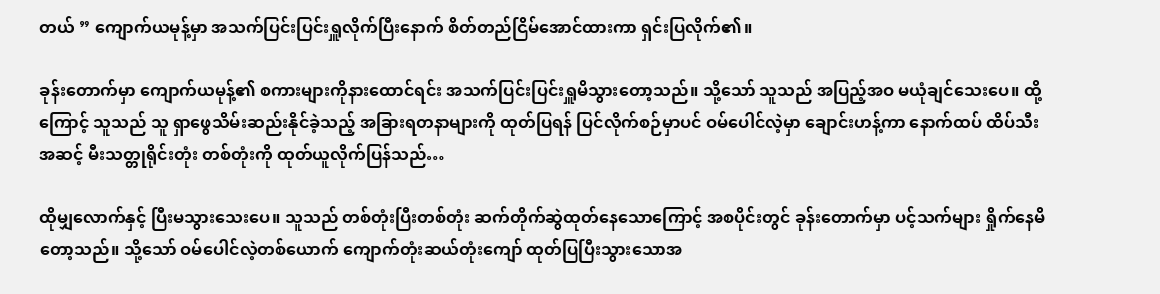တယ် ” ကျောက်ယမုန့်မှာ အသက်ပြင်းပြင်းရှူလိုက်ပြီးနောက် စိတ်တည်ငြိမ်အောင်ထားကာ ရှင်းပြလိုက်၏။

ခုန်းတောက်မှာ ကျောက်ယမုန့်၏ စကားများကိုနားထောင်ရင်း အသက်ပြင်းပြင်းရှူမိသွားတော့သည်။ သို့သော် သူသည် အပြည့်အဝ မယုံချင်သေးပေ။ ထို့ကြောင့် သူသည် သူ ရှာဖွေသိမ်းဆည်းနိုင်ခဲ့သည့် အခြားရတနာများကို ထုတ်ပြရန် ပြင်လိုက်စဉ်မှာပင် ဝမ်ပေါင်လဲ့မှာ ချောင်းဟန့်ကာ နောက်ထပ် ထိပ်သီးအဆင့် မီးသတ္တုရိုင်းတုံး တစ်တုံးကို ထုတ်ယူလိုက်ပြန်သည်…

ထိုမျှလောက်နှင့် ပြီးမသွားသေးပေ။ သူသည် တစ်တုံးပြီးတစ်တုံး ဆက်တိုက်ဆွဲထုတ်နေသောကြောင့် အစပိုင်းတွင် ခုန်းတောက်မှာ ပင့်သက်များ ရှိုက်နေမိတော့သည်။ သို့သော် ဝမ်ပေါင်လဲ့တစ်ယောက် ကျောက်တုံးဆယ်တုံးကျော် ထုတ်ပြပြီးသွားသောအ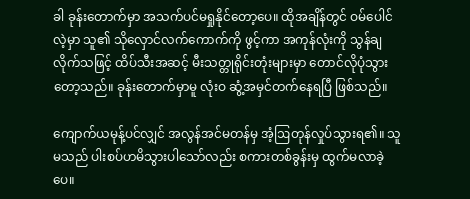ခါ ခုန်းတောက်မှာ အသက်ပင်မရှုနိုင်တော့ပေ။ ထိုအချိန်တွင် ဝမ်ပေါင်လဲ့မှာ သူ၏ သိုလှောင်လက်ကောက်ကို ဖွင့်ကာ အကုန်လုံးကို သွန်ချလိုက်သဖြင့် ထိပ်သီးအဆင့် မီးသတ္တုရိုင်းတုံးများမှာ တောင်လိုပုံသွားတော့သည်။ ခုန်းတောက်မှာမူ လုံးဝ ဆွံ့အမှင်တက်နေရပြီ ဖြစ်သည်။

ကျောက်ယမုန့်ပင်လျှင် အလွန်အင်မတန်မှ အံ့ဩတုန်လှုပ်သွားရ၏။ သူမသည် ပါးစပ်ဟမိသွားပါသော်လည်း စကားတစ်ခွန်းမှ ထွက်မလာခဲ့ပေ။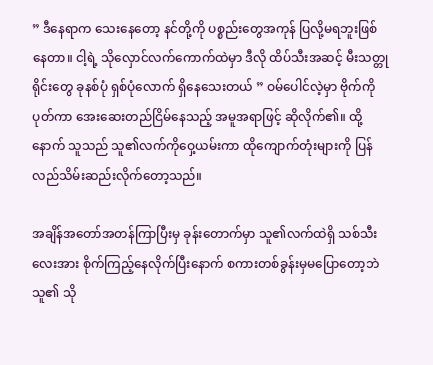” ဒီနေရာက သေးနေတော့ နင်တို့ကို ပစ္စည်းတွေအကုန် ပြလို့မရဘူးဖြစ်နေတာ။ ငါ့ရဲ့ သိုလှောင်လက်ကောက်ထဲမှာ ဒီလို ထိပ်သီးအဆင့် မီးသတ္တုရိုင်းတွေ ခုနစ်ပုံ ရှစ်ပုံလောက် ရှိနေသေးတယ် ” ဝမ်ပေါင်လဲ့မှာ ဗိုက်ကိုပုတ်ကာ အေးဆေးတည်ငြိမ်နေသည့် အမူအရာဖြင့် ဆိုလိုက်၏။ ထို့နောက် သူသည် သူ၏လက်ကိုဝှေ့ယမ်းကာ ထိုကျောက်တုံးများကို ပြန်လည်သိမ်းဆည်းလိုက်တော့သည်။

အချိန်အတော်အတန်ကြာပြီး‌မှ ခုန်းတောက်မှာ သူ၏လက်ထဲရှိ သစ်သီးလေးအား စိုက်ကြည့်နေလိုက်ပြီးနောက် စကားတစ်ခွန်းမှမပြောတော့ဘဲ သူ၏ သို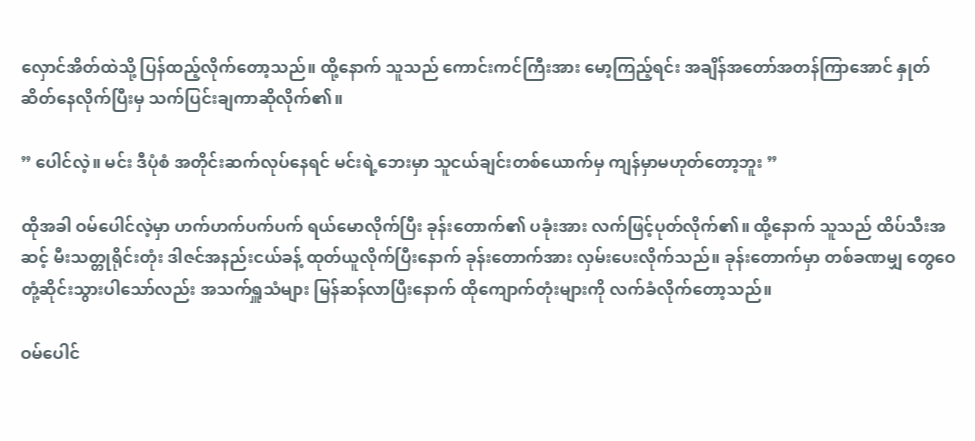လှောင်အိတ်ထဲသို့ ပြန်ထည့်လိုက်တော့သည်။ ထို့နောက် သူသည် ကောင်းကင်ကြီးအား မော့ကြည့်ရင်း အချိန်အတော်အတန်ကြာအောင် နှုတ်ဆိတ်နေလိုက်ပြီးမှ သက်ပြင်းချကာဆိုလိုက်၏။

” ပေါင်လဲ့။ မင်း ဒီပုံစံ အတိုင်းဆက်လုပ်နေရင် မင်းရဲ့ဘေးမှာ သူငယ်ချင်းတစ်ယောက်မှ ကျန်မှာမဟုတ်တော့ဘူး ”

ထိုအခါ ဝမ်ပေါင်လဲ့မှာ ဟက်ဟက်ပက်ပက် ရယ်မောလိုက်ပြီး ခုန်းတောက်၏ ပခုံးအား လက်ဖြင့်ပုတ်လိုက်၏။ ထို့နောက် သူသည် ထိပ်သီးအဆင့် မီးသတ္တုရိုင်းတုံး ဒါဇင်အနည်းငယ်ခန့် ထုတ်ယူလိုက်ပြီးနောက် ခုန်းတောက်အား လှမ်းပေးလိုက်သည်။ ခုန်းတောက်မှာ တစ်ခဏမျှ တွေဝေတုံ့ဆိုင်းသွားပါသော်လည်း အသက်ရှူသံများ မြန်ဆန်လာပြီးနောက် ထိုကျောက်တုံးများကို လက်ခံလိုက်တော့သည်။

ဝမ်ပေါင်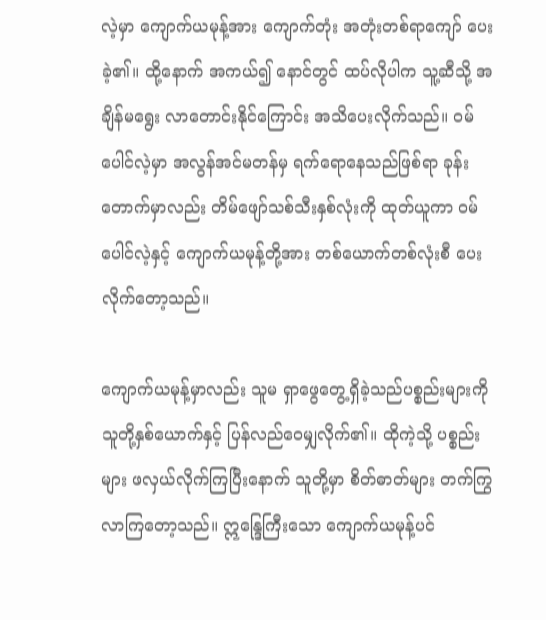လဲ့မှာ ကျောက်ယမုန့်အား ကျောက်တုံး အတုံးတစ်ရာကျော် ပေးခဲ့၏။ ထို့နောက် အကယ်၍ နောင်တွင် ထပ်လိုပါက သူ့ဆီသို့ အချိန်မရွေး လာတောင်းနိုင်ကြောင်း အသိပေးလိုက်သည်။ ဝမ်ပေါင်လဲ့မှာ အလွန်အင်မတန်မှ ရက်ရောနေသည်ဖြစ်ရာ ခုန်းတောက်မှာလည်း တိမ်ဖျော်သစ်သီးနှစ်လုံးကို ထုတ်ယူကာ ဝမ်ပေါင်လဲ့နှင့် ကျောက်ယမုန့်တို့အား တစ်ယောက်တစ်လုံးစီ ပေးလိုက်တော့သည်။

ကျောက်ယမုန့်မှာလည်း သူမ ရှာဖွေတွေ့ရှိခဲ့သည်ပစ္စည်းများကို သူတို့နှစ်ယောက်နှင့် ပြန်လည်ဝေမျှလိုက်၏။ ထိုကဲ့သို့ ပစ္စည်းများ ဖလှယ်လိုက်ကြပြီးနောက် သူတို့မှာ စိတ်ဓာတ်များ တက်ကြွလာကြတော့သည်။ ဣန္ဒြေကြီးသော ကျောက်ယမုန့်ပင်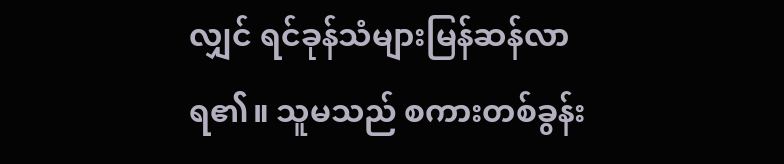လျှင် ရင်ခုန်သံများမြန်ဆန်လာရ၏။ သူမသည် စကားတစ်ခွန်း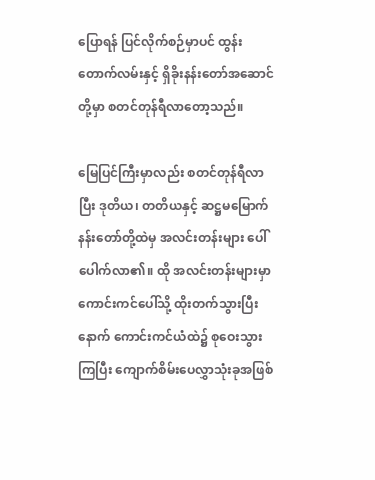ပြောရန် ပြင်လိုက်စဉ်မှာပင် ထွန်းတောက်လမ်းနှင့် ရှိခိုးနန်းတော်အဆောင်တို့မှာ စတင်တုန်ရီလာတော့သည်။

မြေပြင်ကြီးမှာလည်း စတင်တုန်ရီလာပြီး ဒုတိယ၊ တတိယနှင့် ဆဋ္ဌမမြောက်နန်းတော်တို့ထဲမှ အလင်းတန်းများ ပေါ်ပေါက်လာ၏။ ထို အလင်းတန်းများမှာ ကောင်းကင်ပေါ်သို့ ထိုးတက်သွားပြီးနောက် ကောင်းကင်ယံထဲ၌ စုဝေးသွားကြပြီး ကျောက်စိမ်းပေလွှာသုံးခုအဖြစ်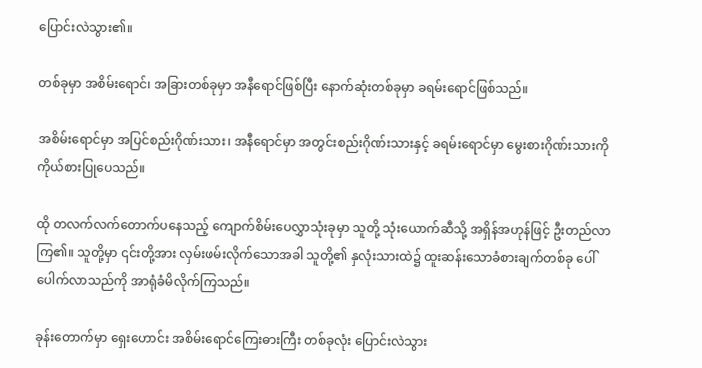ပြောင်းလဲသွား၏။

တစ်ခုမှာ အစိမ်းရောင်၊ အခြားတစ်ခုမှာ အနီရောင်ဖြစ်ပြီး နောက်ဆုံးတစ်ခုမှာ ခရမ်းရောင်ဖြစ်သည်။

အစိမ်းရောင်မှာ အပြင်စည်းဂိုဏ်းသား၊ အနီရောင်မှာ အတွင်းစည်းဂိုဏ်းသားနှင့် ခရမ်းရောင်မှာ မွေးစားဂိုဏ်းသားကို ကိုယ်စားပြုပေသည်။

ထို တလက်လက်တောက်ပနေသည့် ကျောက်စိမ်းပေလွှာသုံးခုမှာ သူတို့ သုံးယောက်ဆီသို့ အရှိန်အဟုန်ဖြင့် ဦးတည်လာကြ၏။ သူတို့မှာ ၎င်းတို့အား လှမ်းဖမ်းလိုက်သောအခါ သူတို့၏ နှလုံးသားထဲ၌ ထူးဆန်းသောခံစားချက်တစ်ခု ပေါ်ပေါက်လာသည်ကို အာရုံခံမိလိုက်ကြသည်။

ခုန်းတောက်မှာ ရှေးဟောင်း အစိမ်းရောင်ကြေးဓားကြီး တစ်ခုလုံး ပြောင်းလဲသွား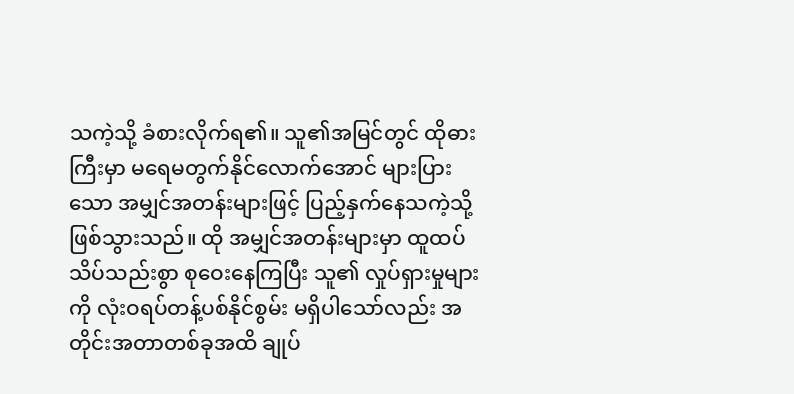သကဲ့သို့ ခံစားလိုက်ရ၏။ သူ၏အမြင်တွင် ထိုဓားကြီးမှာ မရေမတွက်နိုင်လောက်အောင် များပြားသော အမျှင်အတန်းများဖြင့် ပြည့်နှက်နေသကဲ့သို့ ဖြစ်သွားသည်။ ထို အမျှင်အတန်းများမှာ ထူထပ်သိပ်သည်းစွာ စုဝေးနေကြပြီး သူ၏ လှုပ်ရှားမှုများကို လုံးဝရပ်တန့်ပစ်နိုင်စွမ်း မရှိပါသော်လည်း အတိုင်းအတာတစ်ခုအထိ ချုပ်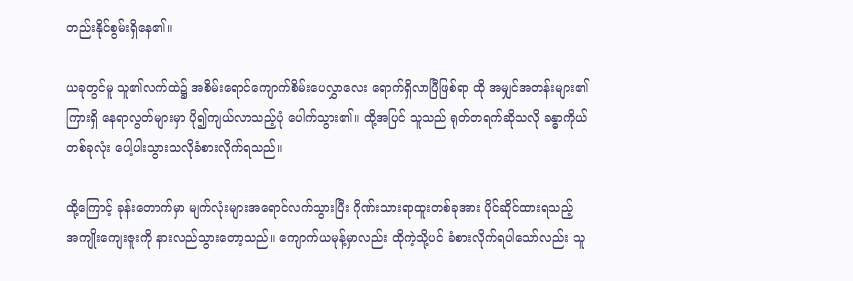တည်းနိုင်စွမ်းရှိနေ၏။

ယခုတွင်မူ သူ၏လက်ထဲ၌ အစိမ်းရောင်ကျောက်စိမ်းပေလွှာလေး ရောက်ရှိလာပြီဖြစ်ရာ ထို အမျှင်အတန်းများ၏ ကြားရှိ နေရာလွတ်များမှာ ပို၍ကျယ်လာသည့်ပုံ ပေါက်သွား၏။ ထို့အပြင် သူသည် ရုတ်တရက်ဆိုသလို ခန္ဓာကိုယ်တစ်ခုလုံး ပေါ့ပါးသွားသလိုခံစားလိုက်ရသည်။

ထို့ကြောင့် ခုန်းတောက်မှာ မျက်လုံးများအရောင်လက်သွားပြီး ဂိုဏ်းသားရာထူးတစ်ခုအား ပိုင်ဆိုင်ထားရသည့် အကျိုးကျေးဇူးကို နားလည်သွားတော့သည်။ ကျောက်ယမုန့်မှာလည်း ထိုကဲ့သို့ပင် ခံစားလိုက်ရပါသော်လည်း သူ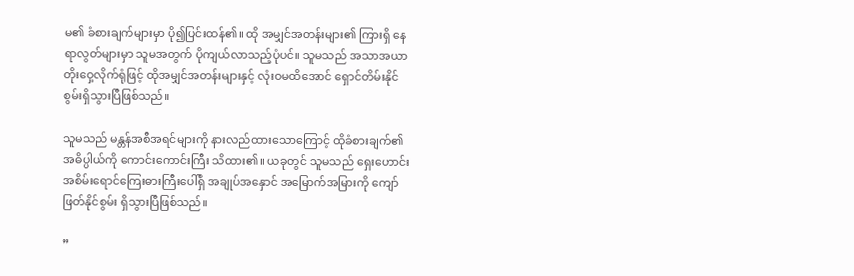မ၏ ခံစားချက်များမှာ ပို၍ပြင်းထန်၏။ ထို အမျှင်အတန်းများ၏ ကြားရှိ နေရာလွတ်များမှာ သူမအတွက် ပိုကျယ်လာသည့်ပုံပင်။ သူမသည် အသာအယာ တိုးဝှေ့လိုက်ရုံဖြင့် ထိုအမျှင်အတန်းများနှင့် လုံးဝမထိအောင် ရှောင်တိမ်းနိုင်စွမ်းရှိသွားပြီဖြစ်သည်။

သူမသည် မန္တန်အစီအရင်များကို နားလည်ထားသောကြောင့် ထိုခံစားချက်၏ အဓိပ္ပါယ်ကို ကောင်းကောင်းကြီး သိထား၏။ ယခုတွင် သူမသည် ရှေးဟောင်း အစိမ်းရောင်ကြေးဓားကြီးပေါ်ရှိ အချုပ်အနှောင် အမြောက်အမြားကို ကျော်ဖြတ်နိုင်စွမ်း ရှိသွားပြီဖြစ်သည်။

”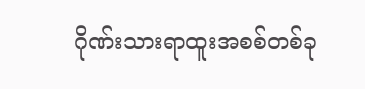ဂိုဏ်းသားရာထူးအစစ်တစ်ခု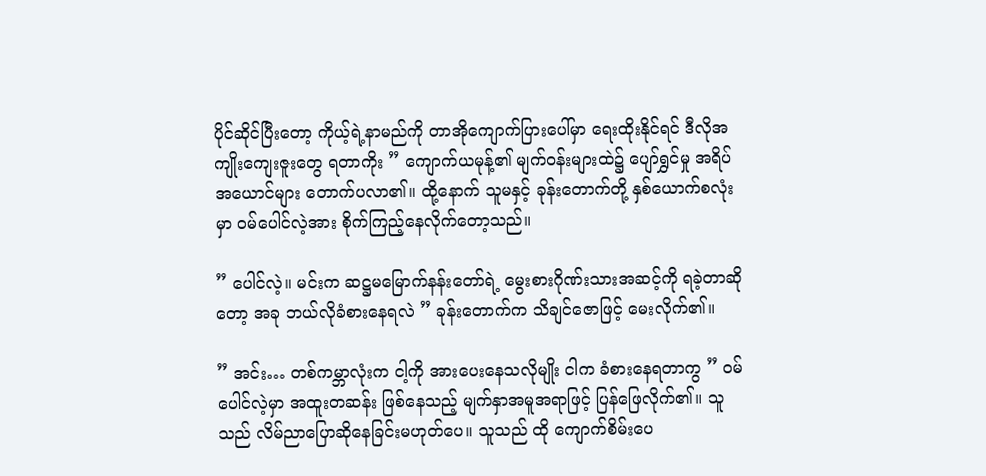ပိုင်ဆိုင်ပြီးတော့ ကိုယ့်ရဲ့နာမည်ကို တာအိုကျောက်ပြားပေါ်မှာ ရေးထိုးနိုင်ရင် ဒီလိုအကျိုးကျေးဇူးတွေ ရတာကိုး ” ကျောက်ယမုန့်၏ မျက်ဝန်းများထဲ၌ ပျော်ရွှင်မှု အရိပ်အယောင်များ တောက်ပလာ၏။ ထို့နောက် သူမနှင့် ခုန်းတောက်တို့ နှစ်ယောက်စလုံးမှာ ဝမ်ပေါင်လဲ့အား စိုက်ကြည့်နေလိုက်တော့သည်။

” ပေါင်လဲ့။ မင်းက ဆဋ္ဌမမြောက်နန်းတော်ရဲ့ မွေးစားဂိုဏ်းသားအဆင့်ကို ရခဲ့တာဆိုတော့ အခု ဘယ်လိုခံစားနေရလဲ ” ခုန်းတောက်က သိချင်ဇောဖြင့် မေးလိုက်၏။

” အင်း… တစ်ကမ္ဘာလုံးက ငါ့ကို အားပေးနေသလိုမျိုး ငါက ခံစားနေရတာကွ ” ဝမ်ပေါင်လဲ့မှာ အထူးတဆန်း ဖြစ်နေသည့် မျက်နှာအမူအရာဖြင့် ပြန်ဖြေလိုက်၏။ သူသည် လိမ်ညာပြောဆိုနေခြင်းမဟုတ်ပေ။ သူသည် ထို ကျောက်စိမ်းပေ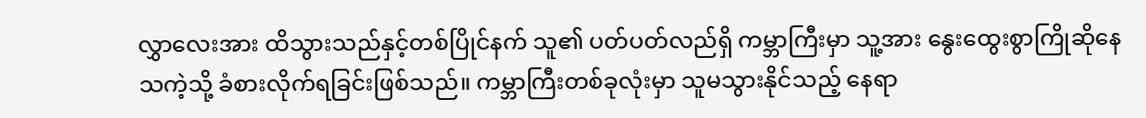လွှာလေးအား ထိသွားသည်နှင့်တစ်ပြိုင်နက် သူ၏ ပတ်ပတ်လည်ရှိ ကမ္ဘာကြီးမှာ သူ့အား နွေးထွေးစွာကြိုဆိုနေသကဲ့သို့ ခံစားလိုက်ရခြင်းဖြစ်သည်။ ကမ္ဘာကြီးတစ်ခုလုံးမှာ သူမသွားနိုင်သည့် နေရာ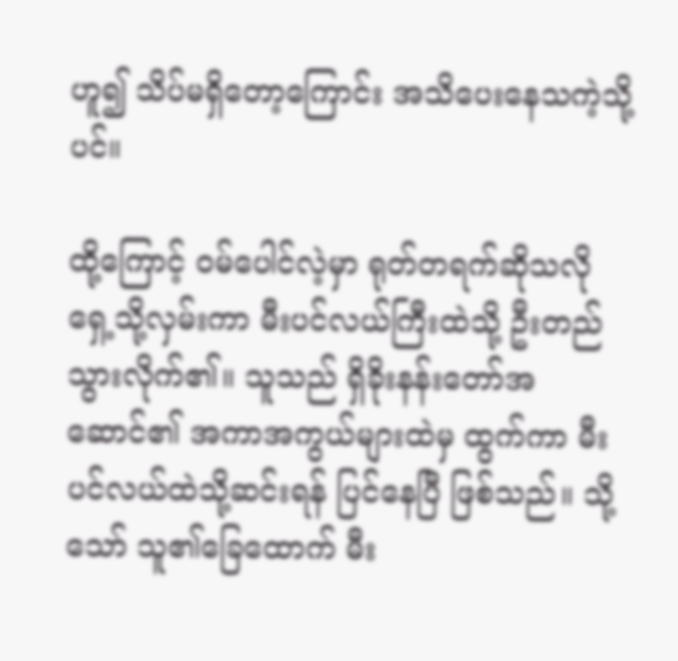ဟူ၍ သိပ်မရှိတော့ကြောင်း အသိပေးနေသကဲ့သို့ပင်။

ထို့ကြောင့် ဝမ်ပေါင်လဲ့မှာ ရုတ်တရက်ဆိုသလို ရှေ့သို့လှမ်းကာ မီးပင်လယ်ကြီးထဲသို့ ဦးတည်သွားလိုက်၏။ သူသည် ရှိခိုးနန်းတော်အဆောင်၏ အကာအကွယ်များထဲမှ ထွက်ကာ မီးပင်လယ်ထဲသို့ဆင်းရန် ပြင်နေပြီ ဖြစ်သည်။ သို့သော် သူ၏ခြေထောက် မီး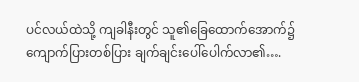ပင်လယ်ထဲသို့ ကျခါနီးတွင် သူ၏ခြေထောက်အောက်၌ ကျောက်ပြားတစ်ပြား ချက်ချင်းပေါ်ပေါက်လာ၏….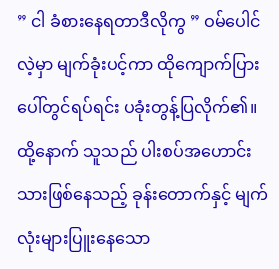” ငါ ခံစားနေရတာဒီလိုကွ ” ဝမ်ပေါင်လဲ့မှာ မျက်ခုံးပင့်ကာ ထိုကျောက်ပြားပေါ်တွင်ရပ်ရင်း ပခုံးတွန့်ပြလိုက်၏။ ထို့နောက် သူသည် ပါးစပ်အဟောင်းသားဖြစ်နေသည့် ခုန်းတောက်နှင့် မျက်လုံးများပြူးနေသော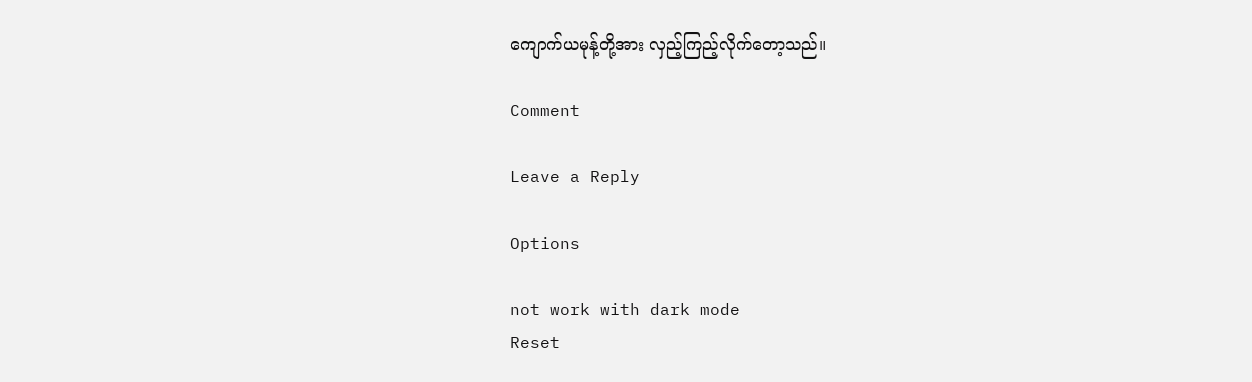ကျောက်ယမုန့်တို့အား လှည့်ကြည့်လိုက်တော့သည်။

Comment

Leave a Reply

Options

not work with dark mode
Reset